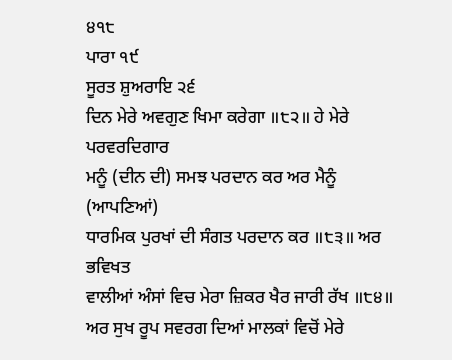੪੧੮
ਪਾਰਾ ੧੯
ਸੂਰਤ ਸ਼ੁਅਰਾਇ ੨੬
ਦਿਨ ਮੇਰੇ ਅਵਗੁਣ ਖਿਮਾ ਕਰੇਗਾ ॥੮੨॥ ਹੇ ਮੇਰੇ ਪਰਵਰਦਿਗਾਰ
ਮਨੂੰ (ਦੀਨ ਦੀ) ਸਮਝ ਪਰਦਾਨ ਕਰ ਅਰ ਮੈਨੂੰ (ਆਪਣਿਆਂ)
ਧਾਰਮਿਕ ਪੁਰਖਾਂ ਦੀ ਸੰਗਤ ਪਰਦਾਨ ਕਰ ॥੮੩॥ ਅਰ ਭਵਿਖਤ
ਵਾਲੀਆਂ ਅੰਸਾਂ ਵਿਚ ਮੇਰਾ ਜ਼ਿਕਰ ਖੈਰ ਜਾਰੀ ਰੱਖ ॥੮੪॥
ਅਰ ਸੁਖ ਰੂਪ ਸਵਰਗ ਦਿਆਂ ਮਾਲਕਾਂ ਵਿਚੋਂ ਮੇਰੇ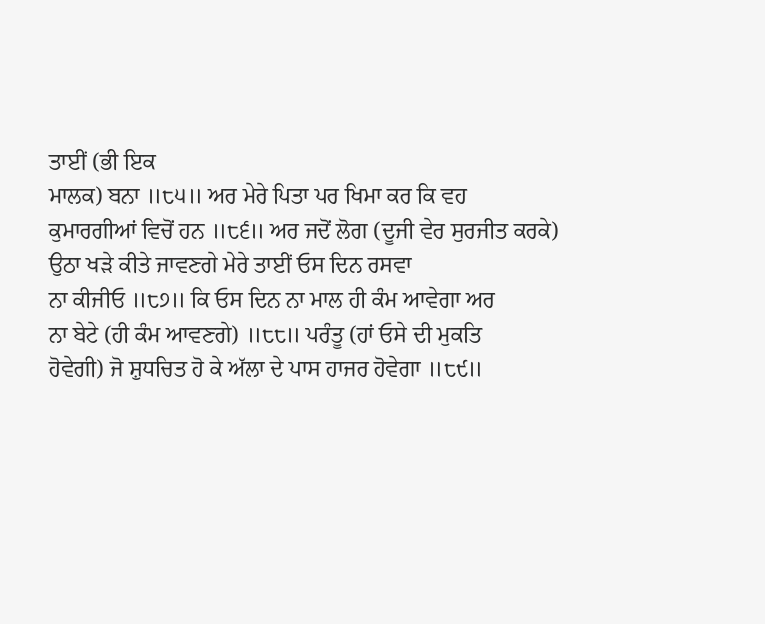ਤਾਈਂ (ਭੀ ਇਕ
ਮਾਲਕ) ਬਨਾ ॥੮੫॥ ਅਰ ਮੇਰੇ ਪਿਤਾ ਪਰ ਖਿਮਾ ਕਰ ਕਿ ਵਹ
ਕੁਮਾਰਗੀਆਂ ਵਿਚੋਂ ਹਨ ॥੮੬॥ ਅਰ ਜਦੋਂ ਲੋਗ (ਦੂਜੀ ਵੇਰ ਸੁਰਜੀਤ ਕਰਕੇ)
ਉਠਾ ਖੜੇ ਕੀਤੇ ਜਾਵਣਗੇ ਮੇਰੇ ਤਾਈਂ ਓਸ ਦਿਨ ਰਸਵਾ
ਨਾ ਕੀਜੀਓ ॥੮੭॥ ਕਿ ਓਸ ਦਿਨ ਨਾ ਮਾਲ ਹੀ ਕੰਮ ਆਵੇਗਾ ਅਰ
ਨਾ ਬੇਟੇ (ਹੀ ਕੰਮ ਆਵਣਗੇ) ॥੮੮॥ ਪਰੰਤੂ (ਹਾਂ ਓਸੇ ਦੀ ਮੁਕਤਿ
ਹੋਵੇਗੀ) ਜੋ ਸ਼ੁਧਚਿਤ ਹੋ ਕੇ ਅੱਲਾ ਦੇ ਪਾਸ ਹਾਜਰ ਹੋਵੇਗਾ ॥੮੯॥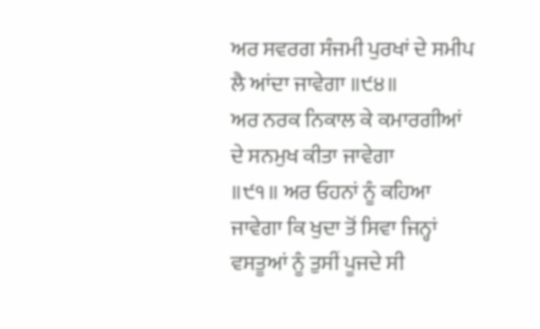ਅਰ ਸਵਰਗ ਸੰਜਮੀ ਪੁਰਖਾਂ ਦੇ ਸਮੀਪ ਲੈ ਆਂਦਾ ਜਾਵੇਗਾ ॥੯੪॥
ਅਰ ਨਰਕ ਨਿਕਾਲ ਕੇ ਕਮਾਰਗੀਆਂ ਦੇ ਸਨਮੁਖ ਕੀਤਾ ਜਾਵੇਗਾ
॥੯੧॥ ਅਰ ਓਹਨਾਂ ਨੂੰ ਕਹਿਆ ਜਾਵੇਗਾ ਕਿ ਖੁਦਾ ਤੋਂ ਸਿਵਾ ਜਿਨ੍ਹਾਂ
ਵਸਤੂਆਂ ਨੂੰ ਤੁਸੀਂ ਪੂਜਦੇ ਸੀ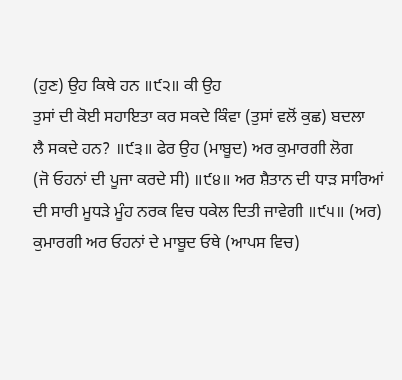(ਹੁਣ) ਉਹ ਕਿਥੇ ਹਨ ॥੯੨॥ ਕੀ ਉਹ
ਤੁਸਾਂ ਦੀ ਕੋਈ ਸਹਾਇਤਾ ਕਰ ਸਕਦੇ ਕਿੰਵਾ (ਤੁਸਾਂ ਵਲੋਂ ਕੁਛ) ਬਦਲਾ
ਲੈ ਸਕਦੇ ਹਨ? ॥੯੩॥ ਫੇਰ ਉਹ (ਮਾਬੂਦ) ਅਰ ਕੁਮਾਰਗੀ ਲੋਗ
(ਜੋ ਓਹਨਾਂ ਦੀ ਪੂਜਾ ਕਰਦੇ ਸੀ) ॥੯੪॥ ਅਰ ਸ਼ੈਤਾਨ ਦੀ ਧਾੜ ਸਾਰਿਆਂ
ਦੀ ਸਾਰੀ ਮੂਧੜੇ ਮੂੰਹ ਨਰਕ ਵਿਚ ਧਕੇਲ ਦਿਤੀ ਜਾਵੇਗੀ ॥੯੫॥ (ਅਰ)
ਕੁਮਾਰਗੀ ਅਰ ਓਹਨਾਂ ਦੇ ਮਾਬੂਦ ਓਥੇ (ਆਪਸ ਵਿਚ)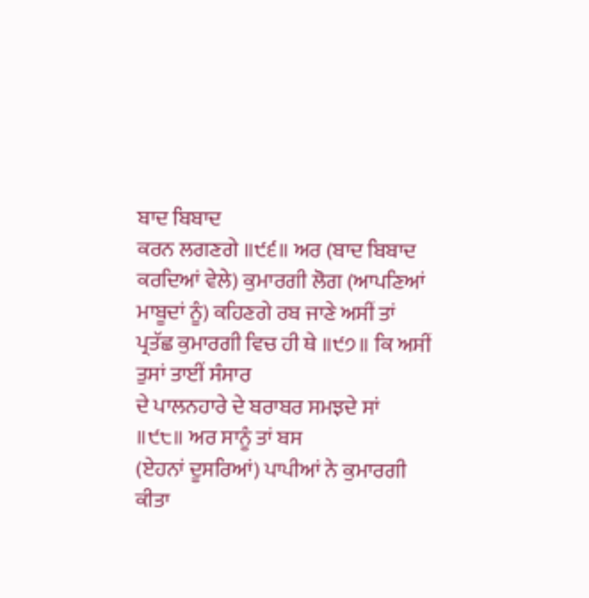ਬਾਦ ਬਿਬਾਦ
ਕਰਨ ਲਗਣਗੇ ॥੯੬॥ ਅਰ (ਬਾਦ ਬਿਬਾਦ ਕਰਦਿਆਂ ਵੇਲੇ) ਕੁਮਾਰਗੀ ਲੋਗ (ਆਪਣਿਆਂ ਮਾਬੂਦਾਂ ਨੂੰ) ਕਹਿਣਗੇ ਰਬ ਜਾਣੇ ਅਸੀਂ ਤਾਂ
ਪ੍ਰਤੱਛ ਕੁਮਾਰਗੀ ਵਿਚ ਹੀ ਥੇ ॥੯੭॥ ਕਿ ਅਸੀਂ ਤੁਸਾਂ ਤਾਈਂ ਸੰਸਾਰ
ਦੇ ਪਾਲਨਹਾਰੇ ਦੇ ਬਰਾਬਰ ਸਮਝਦੇ ਸਾਂ ॥੯੮॥ ਅਰ ਸਾਨੂੰ ਤਾਂ ਬਸ
(ਏਹਨਾਂ ਦੂਸਰਿਆਂ) ਪਾਪੀਆਂ ਨੇ ਕੁਮਾਰਗੀ ਕੀਤਾ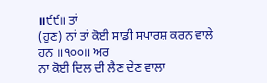॥੯੯॥ ਤਾਂ
(ਹੁਣ) ਨਾਂ ਤਾਂ ਕੋਈ ਸਾਡੀ ਸਪਾਰਸ਼ ਕਰਨ ਵਾਲੇ ਹਨ ॥੧੦੦॥ ਅਰ
ਨਾ ਕੋਈ ਦਿਲ ਦੀ ਲੈਣ ਦੇਣ ਵਾਲਾ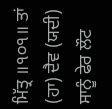ਮਿੱਤ੍ਰ ॥੧੦੧॥ ਤਾਂ (ਹਾ) ਦੈਵ (ਯਦੀ)
ਸਾਨੂੰ ਫੇਰ ਲੌਟ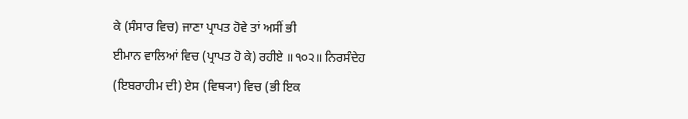ਕੇ (ਸੰਸਾਰ ਵਿਚ) ਜਾਣਾ ਪ੍ਰਾਪਤ ਹੋਵੇ ਤਾਂ ਅਸੀਂ ਭੀ
ਈਮਾਨ ਵਾਲਿਆਂ ਵਿਚ (ਪ੍ਰਾਪਤ ਹੋ ਕੇ) ਰਹੀਏ ॥੧੦੨॥ ਨਿਰਸੰਦੇਹ
(ਇਬਰਾਹੀਮ ਦੀ) ਏਸ (ਵਿਥ੍ਯਾ) ਵਿਚ (ਭੀ ਇਕ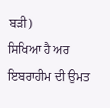ਬੜੀ)
ਸਿਖਿਆ ਹੈ ਅਰ ਇਬਰਾਹੀਮ ਦੀ ਉਮਤ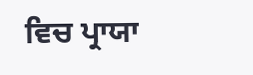ਵਿਚ ਪ੍ਰਾਯਾ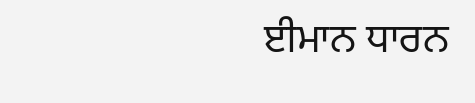ਈਮਾਨ ਧਾਰਨ